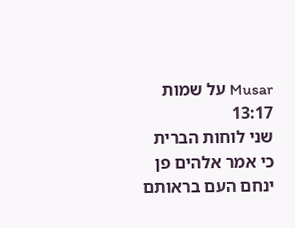Musar על שמות 13:17
שני לוחות הברית
כי אמר אלהים פן ינחם העם בראותם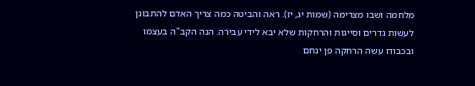מלחמה ושבו מצרימה (שמות יג, יז). ראה והביטה כמה צריך האדם להתבונן לעשות גדרים וסייגות והרחקות שלא יבא לידי עבירה. הנה הקב"ה בעצמו ובכבודו עשה הרחקה פן ינחם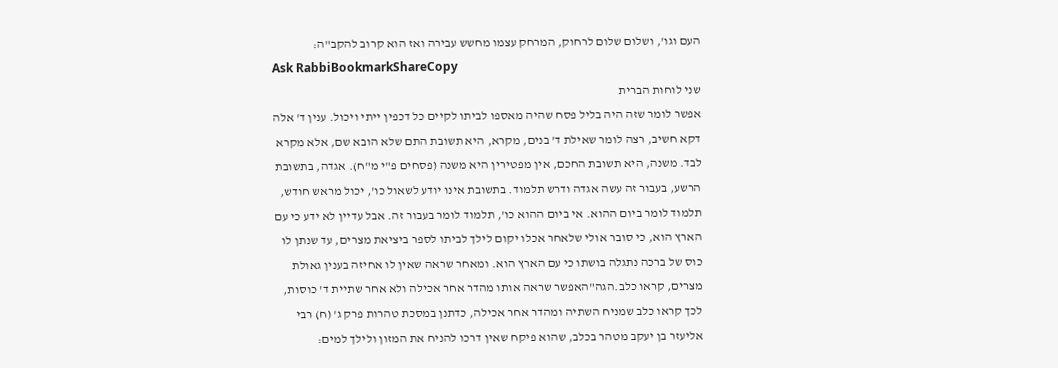העם וגו', ושלום שלום לרחוק, המרחק עצמו מחשש עבירה ואז הוא קרוב להקב"ה:
Ask RabbiBookmarkShareCopy
שני לוחות הברית
אפשר לומר שזה היה בליל פסח שהיה מאספו לביתו לקיים כל דכפין ייתי ויכול. ענין ד' אלה דקא חשיב, רצה לומר שאילת ד' בנים, מקרא, היא תשובת התם שלא הובא שם, אלא מקרא לבד. משנה, היא תשובת החכם, אין מפטירין היא משנה (פסחים פ"י מ"ח). אגדה, בתשובת הרשע, בעבור זה עשה אגדה ודרש תלמוד. בתשובת אינו יודע לשאול כו', יכול מראש חודש, תלמוד לומר ביום ההוא. אי ביום ההוא כו', תלמוד לומר בעבור זה. אבל עדיין לא ידע כי עם הארץ הוא, כי סובר אולי שלאחר אכלו יקום לילך לביתו לספר ביציאת מצרים, עד שנתן לו כוס של ברכה נתגלה בושתו כי עם הארץ הוא. ומאחר שראה שאין לו אחיזה בענין גאולת מצרים, קראו כלב.הגה"האפשר שראה אותו מהדר אחר אכילה ולא אחר שתיית ד' כוסות, לכך קראו כלב שמניח השתיה ומהדר אחר אכילה, כדתנן במסכת טהרות פרק ג' (ח) רבי אליעזר בן יעקב מטהר בכלב, שהוא פיקח שאין דרכו להניח את המזון ולילך למים: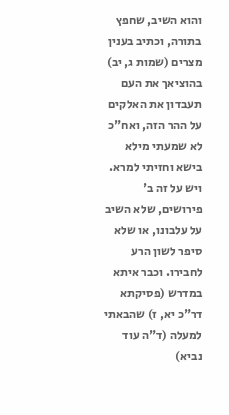והוא השיב, שחפץ בתורה, וכתיב בענין מצרים (שמות ג, יב) בהוציאך את העם תעבדון את האלקים על ההר הזה, ואח"כ לא שמעתי מילא בישא וחזיתי למרא. ויש על זה ב' פירושים, שלא השיב על עלבונו, או שלא סיפר לשון הרע לחבירו. וכבר איתא במדרש (פסיקתא דר"כ יא, ז) שהבאתי למעלה (ד"ה עוד נביא)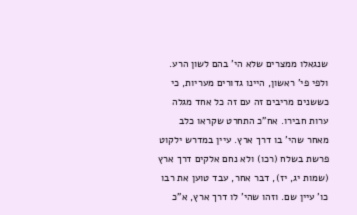שנגאלו ממצרים שלא הי' בהם לשון הרע. ולפי פי' ראשון, היינו גדורים מעריות, כי כששנים מריבים זה עם זה כל אחד מגלה ערות חבירו. אח"כ התחרט שקראו כלב מאחר שהי' בו דרך ארץ. עיין במדרש ילקוט פרשת בשלח (רכו) ולא נחם אלקים דרך ארץ (שמות יג, יז), דבר אחר, עבד טוען את רבו כו' עיין שם. וזהו שהי' לו דרך ארץ, א"כ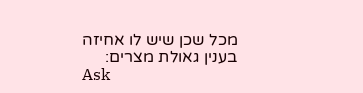מכל שכן שיש לו אחיזה בענין גאולת מצרים:
Ask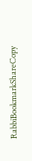RabbiBookmarkShareCopy